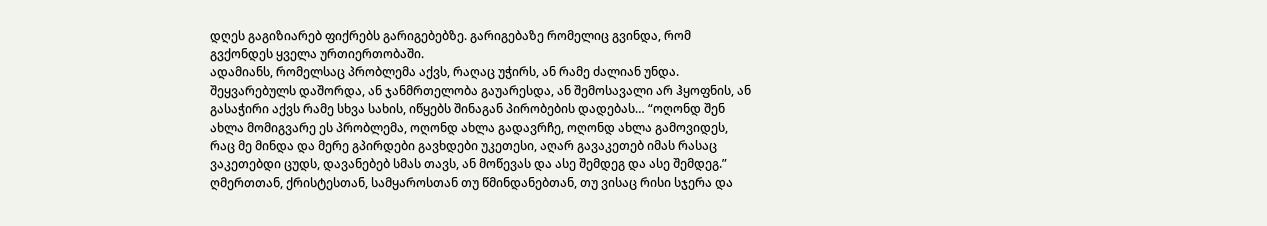დღეს გაგიზიარებ ფიქრებს გარიგებებზე. გარიგებაზე რომელიც გვინდა, რომ გვქონდეს ყველა ურთიერთობაში.
ადამიანს, რომელსაც პრობლემა აქვს, რაღაც უჭირს, ან რამე ძალიან უნდა. შეყვარებულს დაშორდა, ან ჯანმრთელობა გაუარესდა, ან შემოსავალი არ ჰყოფნის, ან გასაჭირი აქვს რამე სხვა სახის, იწყებს შინაგან პირობების დადებას… “ოღონდ შენ ახლა მომიგვარე ეს პრობლემა, ოღონდ ახლა გადავრჩე, ოღონდ ახლა გამოვიდეს, რაც მე მინდა და მერე გპირდები გავხდები უკეთესი, აღარ გავაკეთებ იმას რასაც ვაკეთებდი ცუდს, დავანებებ სმას თავს, ან მოწევას და ასე შემდეგ და ასე შემდეგ.”
ღმერთთან, ქრისტესთან, სამყაროსთან თუ წმინდანებთან, თუ ვისაც რისი სჯერა და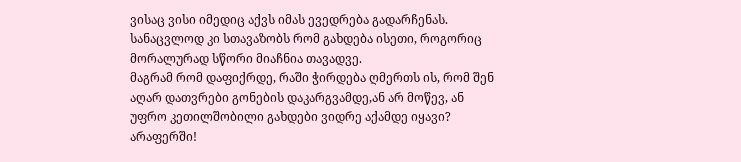ვისაც ვისი იმედიც აქვს იმას ევედრება გადარჩენას. სანაცვლოდ კი სთავაზობს რომ გახდება ისეთი, როგორიც მორალურად სწორი მიაჩნია თავადვე.
მაგრამ რომ დაფიქრდე, რაში ჭირდება ღმერთს ის, რომ შენ აღარ დათვრები გონების დაკარგვამდე,ან არ მოწევ, ან უფრო კეთილშობილი გახდები ვიდრე აქამდე იყავი?
არაფერში!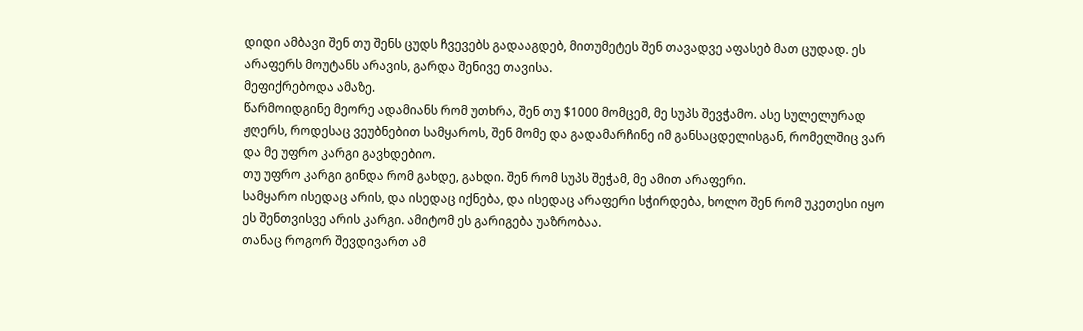დიდი ამბავი შენ თუ შენს ცუდს ჩვევებს გადააგდებ, მითუმეტეს შენ თავადვე აფასებ მათ ცუდად. ეს არაფერს მოუტანს არავის, გარდა შენივე თავისა.
მეფიქრებოდა ამაზე.
წარმოიდგინე მეორე ადამიანს რომ უთხრა, შენ თუ $1000 მომცემ, მე სუპს შევჭამო. ასე სულელურად ჟღერს, როდესაც ვეუბნებით სამყაროს, შენ მომე და გადამარჩინე იმ განსაცდელისგან, რომელშიც ვარ და მე უფრო კარგი გავხდებიო.
თუ უფრო კარგი გინდა რომ გახდე, გახდი. შენ რომ სუპს შეჭამ, მე ამით არაფერი.
სამყარო ისედაც არის, და ისედაც იქნება, და ისედაც არაფერი სჭირდება, ხოლო შენ რომ უკეთესი იყო ეს შენთვისვე არის კარგი. ამიტომ ეს გარიგება უაზრობაა.
თანაც როგორ შევდივართ ამ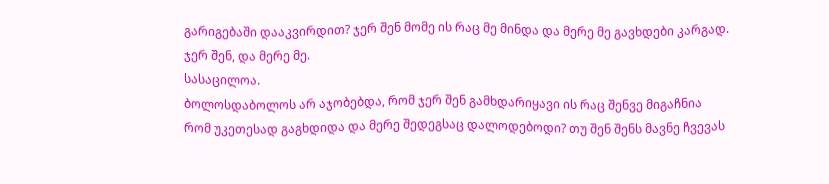გარიგებაში დააკვირდით? ჯერ შენ მომე ის რაც მე მინდა და მერე მე გავხდები კარგად.
ჯერ შენ, და მერე მე.
სასაცილოა.
ბოლოსდაბოლოს არ აჯობებდა, რომ ჯერ შენ გამხდარიყავი ის რაც შენვე მიგაჩნია რომ უკეთესად გაგხდიდა და მერე შედეგსაც დალოდებოდი? თუ შენ შენს მავნე ჩვევას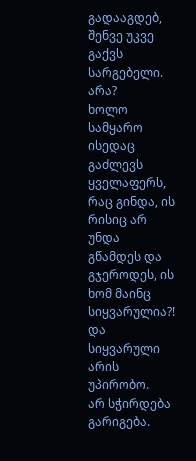გადააგდებ, შენვე უკვე გაქვს სარგებელი. არა?
ხოლო სამყარო ისედაც გაძლევს ყველაფერს, რაც გინდა, ის რისიც არ უნდა გწამდეს და გჯეროდეს, ის ხომ მაინც სიყვარულია?!
და სიყვარული არის უპირობო.
არ სჭირდება გარიგება.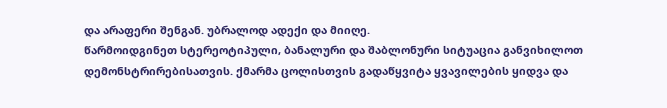და არაფერი შენგან. უბრალოდ ადექი და მიიღე.
წარმოიდგინეთ სტერეოტიპული, ბანალური და შაბლონური სიტუაცია განვიხილოთ დემონსტრირებისათვის. ქმარმა ცოლისთვის გადაწყვიტა ყვავილების ყიდვა და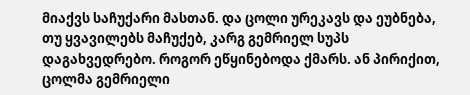მიაქვს საჩუქარი მასთან. და ცოლი ურეკავს და ეუბნება, თუ ყვავილებს მაჩუქებ, კარგ გემრიელ სუპს დაგახვედრებო. როგორ ეწყინებოდა ქმარს. ან პირიქით, ცოლმა გემრიელი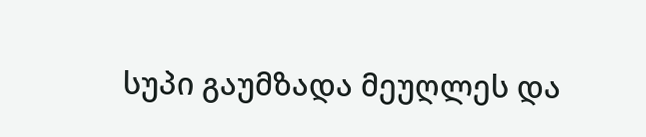სუპი გაუმზადა მეუღლეს და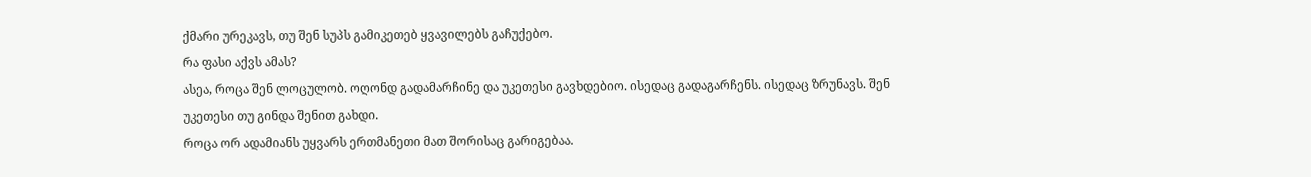ქმარი ურეკავს, თუ შენ სუპს გამიკეთებ ყვავილებს გაჩუქებო.
რა ფასი აქვს ამას?
ასეა, როცა შენ ლოცულობ. ოღონდ გადამარჩინე და უკეთესი გავხდებიო. ისედაც გადაგარჩენს. ისედაც ზრუნავს. შენ უკეთესი თუ გინდა შენით გახდი.
როცა ორ ადამიანს უყვარს ერთმანეთი მათ შორისაც გარიგებაა.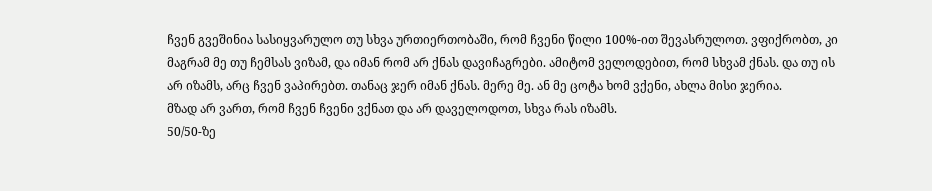ჩვენ გვეშინია სასიყვარულო თუ სხვა ურთიერთობაში, რომ ჩვენი წილი 100%-ით შევასრულოთ. ვფიქრობთ, კი მაგრამ მე თუ ჩემსას ვიზამ, და იმან რომ არ ქნას დავიჩაგრები. ამიტომ ველოდებით, რომ სხვამ ქნას. და თუ ის არ იზამს, არც ჩვენ ვაპირებთ. თანაც ჯერ იმან ქნას. მერე მე. ან მე ცოტა ხომ ვქენი, ახლა მისი ჯერია.
მზად არ ვართ, რომ ჩვენ ჩვენი ვქნათ და არ დაველოდოთ, სხვა რას იზამს.
50/50-ზე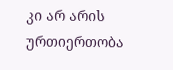კი არ არის ურთიერთობა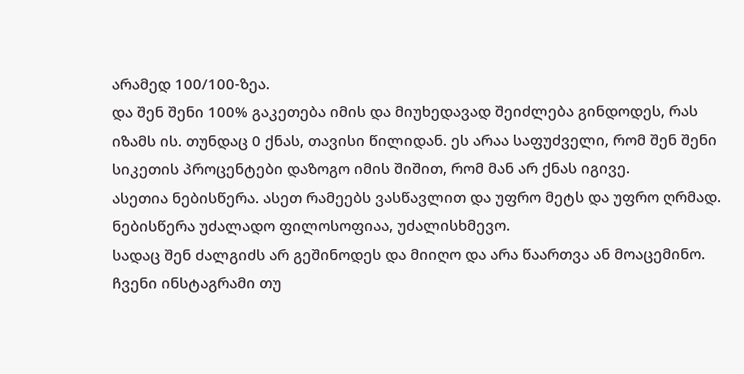არამედ 100/100-ზეა.
და შენ შენი 100% გაკეთება იმის და მიუხედავად შეიძლება გინდოდეს, რას იზამს ის. თუნდაც 0 ქნას, თავისი წილიდან. ეს არაა საფუძველი, რომ შენ შენი სიკეთის პროცენტები დაზოგო იმის შიშით, რომ მან არ ქნას იგივე.
ასეთია ნებისწერა. ასეთ რამეებს ვასწავლით და უფრო მეტს და უფრო ღრმად. ნებისწერა უძალადო ფილოსოფიაა, უძალისხმევო.
სადაც შენ ძალგიძს არ გეშინოდეს და მიიღო და არა წაართვა ან მოაცემინო.
ჩვენი ინსტაგრამი თუ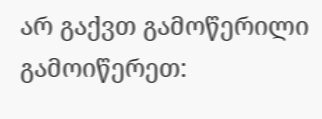არ გაქვთ გამოწერილი გამოიწერეთ: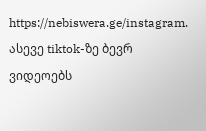https://nebiswera.ge/instagram.
ასევე tiktok-ზე ბევრ ვიდეოებს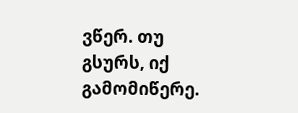ვწერ. თუ გსურს, იქ გამომიწერე.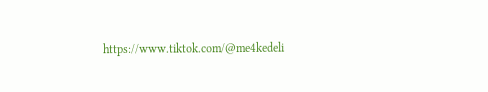https://www.tiktok.com/@me4kedeli